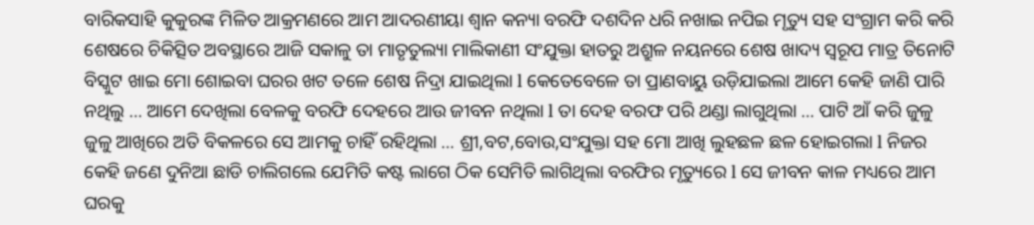ବାରିକସାହି କୁକୁରଙ୍କ ମିଳିତ ଆକ୍ରମଣରେ ଆମ ଆଦରଣୀୟା ଶ୍ଵାନ କନ୍ୟା ବରଫି ଦଶଦିନ ଧରି ନଖାଇ ନପିଇ ମୃତ୍ୟୁ ସହ ସଂଗ୍ରାମ କରି କରି ଶେଷରେ ଚିକିତ୍ସିତ ଅବସ୍ଥାରେ ଆଜି ସକାଳୁ ତା ମାତୃତୁଲ୍ୟା ମାଲିକାଣୀ ସଂଯୁକ୍ତା ହାତରୁ ଅଶ୍ରୁଳ ନୟନରେ ଶେଷ ଖାଦ୍ୟ ସ୍ୱରୂପ ମାତ୍ର ତିନୋଟି ବିସ୍କୁଟ ଖାଇ ମୋ ଶୋଇବା ଘରର ଖଟ ତଳେ ଶେଷ ନିଦ୍ରା ଯାଇଥିଲା l କେତେବେଳେ ତା ପ୍ରାଣବାୟୁ ଉଡ଼ିଯାଇଲା ଆମେ କେହି ଜାଣି ପାରି ନଥିଲୁ … ଆମେ ଦେଖିଲା ବେଳକୁ ବରଫି ଦେହରେ ଆଉ ଜୀବନ ନଥିଲା l ତା ଦେହ ବରଫ ପରି ଥଣ୍ଡା ଲାଗୁଥିଲା … ପାଟି ଆଁ କରି ଜୁଳୁ ଜୁଳୁ ଆଖିରେ ଅତି ବିକଳରେ ସେ ଆମକୁ ଚାହିଁ ରହିଥିଲା … ଶ୍ରୀ,ବଟ,ବୋଉ,ସଂଯୁକ୍ତା ସହ ମୋ ଆଖି ଲୁହଛଳ ଛଳ ହୋଇଗଲା l ନିଜର କେହି ଜଣେ ଦୁନିଆ ଛାଡି ଚାଲିଗଲେ ଯେମିତି କଷ୍ଟ ଲାଗେ ଠିକ ସେମିତି ଲାଗିଥିଲା ବରଫିର ମୃତ୍ୟୁରେ l ସେ ଜୀବନ କାଳ ମଧ୍ୟରେ ଆମ ଘରକୁ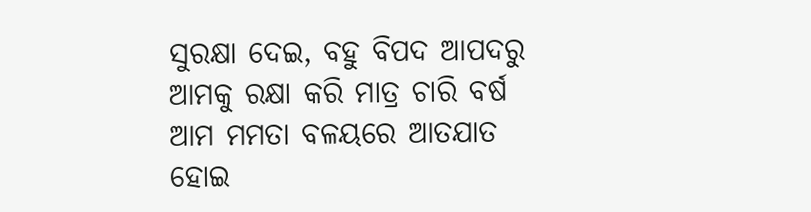ସୁରକ୍ଷା ଦେଇ, ବହୁ ବିପଦ ଆପଦରୁ ଆମକୁ ରକ୍ଷା କରି ମାତ୍ର ଚାରି ବର୍ଷ ଆମ ମମତା ବଳୟରେ ଆତଯାତ ହୋଇ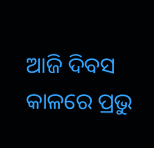ଆଜି ଦିବସ କାଳରେ ପ୍ରଭୁ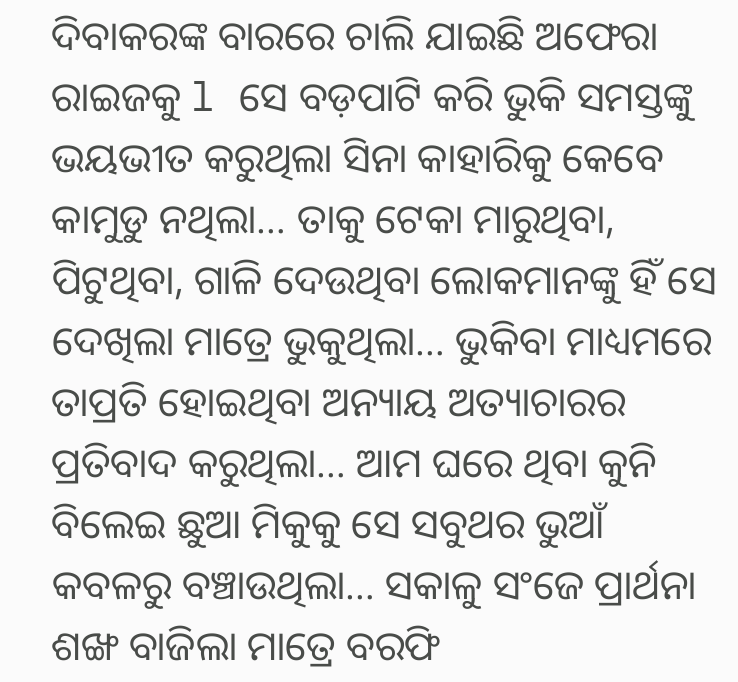ଦିବାକରଙ୍କ ବାରରେ ଚାଲି ଯାଇଛି ଅଫେରା ରାଇଜକୁ l ସେ ବଡ଼ପାଟି କରି ଭୁକି ସମସ୍ତଙ୍କୁ ଭୟଭୀତ କରୁଥିଲା ସିନା କାହାରିକୁ କେବେ କାମୁଡୁ ନଥିଲା… ତାକୁ ଟେକା ମାରୁଥିବା, ପିଟୁଥିବା, ଗାଳି ଦେଉଥିବା ଲୋକମାନଙ୍କୁ ହିଁ ସେ ଦେଖିଲା ମାତ୍ରେ ଭୁକୁଥିଲା… ଭୁକିବା ମାଧ୍ୟମରେ ତାପ୍ରତି ହୋଇଥିବା ଅନ୍ୟାୟ ଅତ୍ୟାଚାରର ପ୍ରତିବାଦ କରୁଥିଲା… ଆମ ଘରେ ଥିବା କୁନି ବିଲେଇ ଛୁଆ ମିକୁକୁ ସେ ସବୁଥର ଭୁଆଁ କବଳରୁ ବଞ୍ଚାଉଥିଲା… ସକାଳୁ ସଂଜେ ପ୍ରାର୍ଥନା ଶଙ୍ଖ ବାଜିଲା ମାତ୍ରେ ବରଫି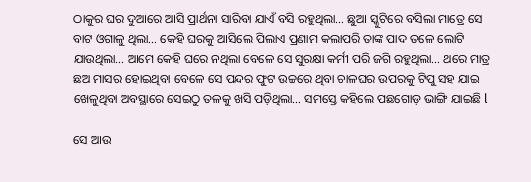ଠାକୁର ଘର ଦୁଆରେ ଆସି ପ୍ରାର୍ଥନା ସାରିବା ଯାଏଁ ବସି ରହୁଥିଲା… ଛୁଆ ସ୍କୁଟିରେ ବସିଲା ମାତ୍ରେ ସେ ବାଟ ଓଗାଳୁ ଥିଲା… କେହି ଘରକୁ ଆସିଲେ ପିଲାଏ ପ୍ରଣାମ କଲାପରି ତାଙ୍କ ପାଦ ତଳେ ଲୋଟି ଯାଉଥିଲା… ଆମେ କେହି ଘରେ ନଥିଲା ବେଳେ ସେ ସୁରକ୍ଷା କର୍ମୀ ପରି ଜଗି ରହୁଥିଲା… ଥରେ ମାତ୍ର ଛଅ ମାସର ହୋଇଥିବା ବେଳେ ସେ ପନ୍ଦର ଫୁଟ ଉଚ୍ଚରେ ଥିବା ଚାଳଘର ଉପରକୁ ଟିପୁ ସହ ଯାଇ ଖେଳୁଥିବା ଅବସ୍ଥାରେ ସେଇଠୁ ତଳକୁ ଖସି ପଡ଼ିଥିଲା… ସମସ୍ତେ କହିଲେ ପଛଗୋଡ଼ ଭାଙ୍ଗି ଯାଇଛି l

ସେ ଆଉ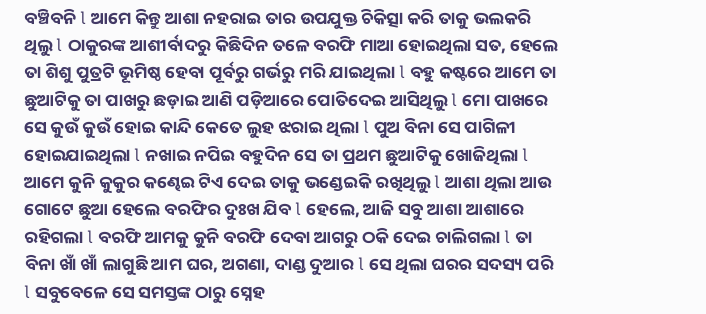ବଞ୍ଚିବନି l ଆମେ କିନ୍ତୁ ଆଶା ନହରାଇ ତାର ଉପଯୁକ୍ତ ଚିକିତ୍ସା କରି ତାକୁ ଭଲକରି ଥିଲୁ l ଠାକୁରଙ୍କ ଆଶୀର୍ବାଦରୁ କିଛିଦିନ ତଳେ ବରଫି ମାଆ ହୋଇଥିଲା ସତ, ହେଲେ ତା ଶିଶୁ ପୁତ୍ରଟି ଭୂମିଷ୍ଠ ହେବା ପୂର୍ବରୁ ଗର୍ଭରୁ ମରି ଯାଇଥିଲା l ବହୁ କଷ୍ଟରେ ଆମେ ତା ଛୁଆଟିକୁ ତା ପାଖରୁ ଛଡ଼ାଇ ଆଣି ପଡ଼ିଆରେ ପୋତିଦେଇ ଆସିଥିଲୁ l ମୋ ପାଖରେ ସେ କୁଉଁ କୁଉଁ ହୋଇ କାନ୍ଦି କେତେ ଲୁହ ଝରାଇ ଥିଲା l ପୁଅ ବିନା ସେ ପାଗିଳୀ ହୋଇଯାଇଥିଲା l ନଖାଇ ନପିଇ ବହୁଦିନ ସେ ତା ପ୍ରଥମ ଛୁଆଟିକୁ ଖୋଜିଥିଲା l ଆମେ କୁନି କୁକୁର କଣ୍ଢେଇ ଟିଏ ଦେଇ ତାକୁ ଭଣ୍ଡେଇକି ରଖିଥିଲୁ l ଆଶା ଥିଲା ଆଉ ଗୋଟେ ଛୁଆ ହେଲେ ବରଫିର ଦୁଃଖ ଯିବ l ହେଲେ, ଆଜି ସବୁ ଆଶା ଆଶାରେ ରହିଗଲା l ବରଫି ଆମକୁ କୁନି ବରଫି ଦେବା ଆଗରୁ ଠକି ଦେଇ ଚାଲିଗଲା l ତା ବିନା ଖାଁ ଖାଁ ଲାଗୁଛି ଆମ ଘର, ଅଗଣା, ଦାଣ୍ଡ ଦୁଆର l ସେ ଥିଲା ଘରର ସଦସ୍ୟ ପରି l ସବୁବେଳେ ସେ ସମସ୍ତଙ୍କ ଠାରୁ ସ୍ନେହ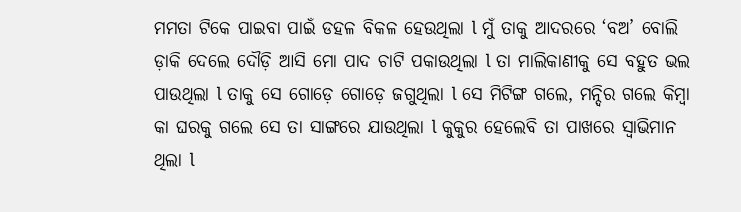ମମତା ଟିକେ ପାଇବା ପାଇଁ ଡହଳ ବିକଳ ହେଉଥିଲା l ମୁଁ ତାକୁ ଆଦରରେ ‘ବଅ’ ବୋଲି ଡ଼ାକି ଦେଲେ ଦୌଡ଼ି ଆସି ମୋ ପାଦ ଚାଟି ପକାଉଥିଲା l ତା ମାଲିକାଣୀକୁ ସେ ବହୁତ ଭଲ ପାଉଥିଲା l ତାକୁ ସେ ଗୋଡ଼େ ଗୋଡ଼େ ଜଗୁଥିଲା l ସେ ମିଟିଙ୍ଗ ଗଲେ, ମନ୍ଦିର ଗଲେ କିମ୍ବା କା ଘରକୁ ଗଲେ ସେ ତା ସାଙ୍ଗରେ ଯାଉଥିଲା l କୁକୁର ହେଲେବି ତା ପାଖରେ ସ୍ୱାଭିମାନ ଥିଲା l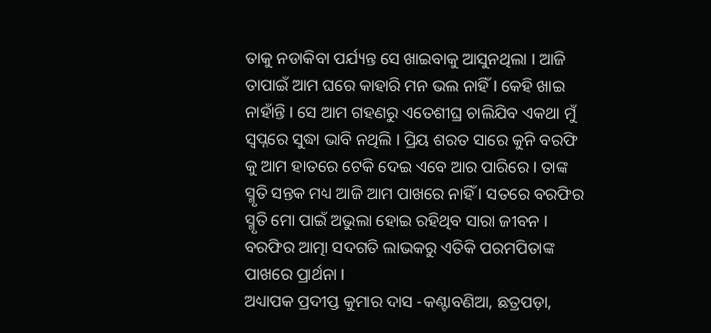ତାକୁ ନଡାକିବା ପର୍ଯ୍ୟନ୍ତ ସେ ଖାଇବାକୁ ଆସୁନଥିଲା l ଆଜି ତାପାଇଁ ଆମ ଘରେ କାହାରି ମନ ଭଲ ନାହିଁ l କେହି ଖାଇ ନାହାଁନ୍ତି l ସେ ଆମ ଗହଣରୁ ଏତେଶୀଘ୍ର ଚାଲିଯିବ ଏକଥା ମୁଁ ସ୍ୱପ୍ନରେ ସୁଦ୍ଧା ଭାବି ନଥିଲି l ପ୍ରିୟ ଶରତ ସାରେ କୁନି ବରଫି କୁ ଆମ ହାତରେ ଟେକି ଦେଇ ଏବେ ଆର ପାରିରେ l ତାଙ୍କ ସ୍ମୃତି ସନ୍ତକ ମଧ୍ୟ ଆଜି ଆମ ପାଖରେ ନାହିଁ l ସତରେ ବରଫିର ସ୍ମୃତି ମୋ ପାଇଁ ଅଭୁଲା ହୋଇ ରହିଥିବ ସାରା ଜୀବନ l ବରଫିର ଆତ୍ମା ସଦଗତି ଲାଭକରୁ ଏତିକି ପରମପିତାଙ୍କ ପାଖରେ ପ୍ରାର୍ଥନା l
ଅଧ୍ୟାପକ ପ୍ରଦୀପ୍ତ କୁମାର ଦାସ -କଣ୍ଟାବଣିଆ, ଛତ୍ରପଡ଼ା,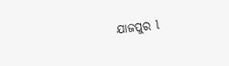ଯାଜପୁର l